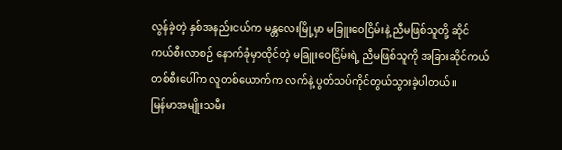လွန်ခဲ့တဲ့ နှစ်အနည်းငယ်က မန္တလေးမြို့မှာ မခြူးဝေငြိမ်းနဲ့ ညီမဖြစ်သူတို့ ဆိုင်ကယ်စီးလာစဉ် နောက်ခုံမှာထိုင်တဲ့ မခြူးဝေငြိမ်းရဲ့ ညီမဖြစ်သူကို အခြားဆိုင်ကယ်တစ်စီးပေါ်က လူတစ်ယောက်က လက်နဲ့ ပွတ်သပ်ကိုင်တွယ်သွားခဲ့ပါတယ်။
မြန်မာအမျိုးသမီး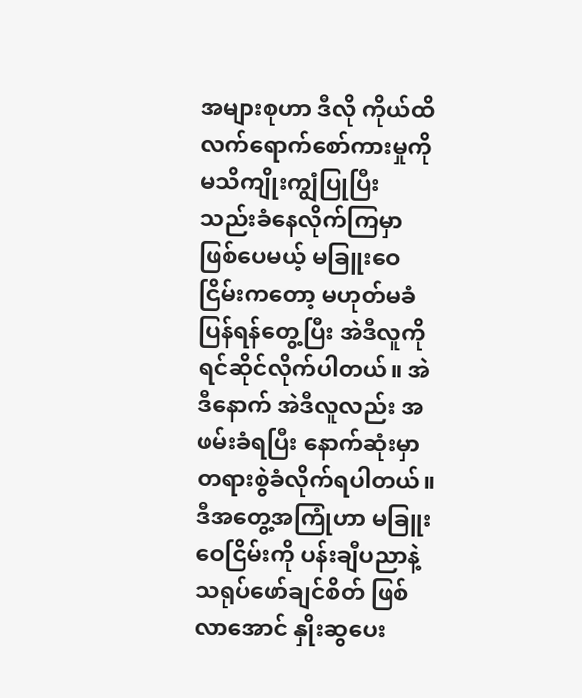အများစုဟာ ဒီလို ကိုယ်ထိလက်ရောက်စော်ကားမှုကို မသိကျိုးကျွံပြုပြီး သည်းခံနေလိုက်ကြမှာ ဖြစ်ပေမယ့် မခြူးဝေငြိမ်းကတော့ မဟုတ်မခံ ပြန်ရန်တွေ့ပြီး အဲဒီလူကို ရင်ဆိုင်လိုက်ပါတယ်။ အဲဒီနောက် အဲဒီလူလည်း အဖမ်းခံရပြီး နောက်ဆုံးမှာ တရားစွဲခံလိုက်ရပါတယ်။
ဒီအတွေ့အကြုံဟာ မခြူးဝေငြိမ်းကို ပန်းချီပညာနဲ့ သရုပ်ဖော်ချင်စိတ် ဖြစ်လာအောင် နှိုးဆွပေး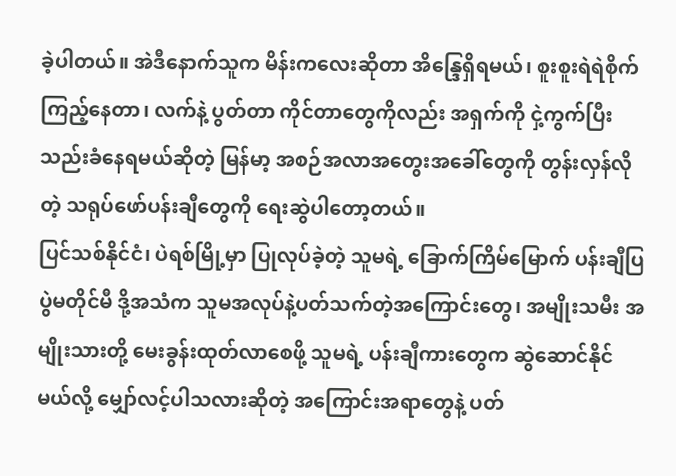ခဲ့ပါတယ်။ အဲဒီနောက်သူက မိန်းကလေးဆိုတာ အိန္ဒြေရှိရမယ်၊ စူးစူးရဲရဲစိုက်ကြည့်နေတာ၊ လက်နဲ့ ပွတ်တာ ကိုင်တာတွေကိုလည်း အရှက်ကို ငှဲ့ကွက်ပြီး သည်းခံနေရမယ်ဆိုတဲ့ မြန်မာ့ အစဉ်အလာအတွေးအခေါ်တွေကို တွန်းလှန်လိုတဲ့ သရုပ်ဖော်ပန်းချီတွေကို ရေးဆွဲပါတော့တယ်။
ပြင်သစ်နိုင်ငံ၊ ပဲရစ်မြို့မှာ ပြုလုပ်ခဲ့တဲ့ သူမရဲ့ ခြောက်ကြိမ်မြောက် ပန်းချီပြပွဲမတိုင်မီ ဒို့အသံက သူမအလုပ်နဲ့ပတ်သက်တဲ့အကြောင်းတွေ၊ အမျိုးသမီး အမျိုးသားတို့ မေးခွန်းထုတ်လာစေဖို့ သူမရဲ့ ပန်းချီကားတွေက ဆွဲဆောင်နိုင်မယ်လို့ မျှော်လင့်ပါသလားဆိုတဲ့ အကြောင်းအရာတွေနဲ့ ပတ်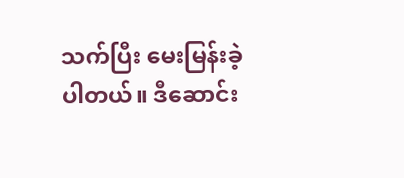သက်ပြီး မေးမြန်းခဲ့ပါတယ်။ ဒီဆောင်း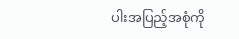ပါးအပြည့်အစုံကို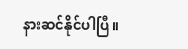နားဆင်နိုင်ပါပြီ။